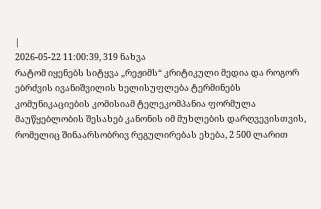|
2026-05-22 11:00:39, 319 ნახვა
რატომ იყენებს სიტყვა „რეჟიმს“ კრიტიკული მედია და როგორ ებრძვის ივანიშვილის ხელისუფლება ტერმინებს
კომუნიკაციების კომისიამ ტელეკომპანია ფორმულა მაუწყებლობის შესახებ კანონის იმ მუხლების დარღვევისთვის, რომელიც შინაარსობრივ რეგულირებას ეხება, 2 500 ლარით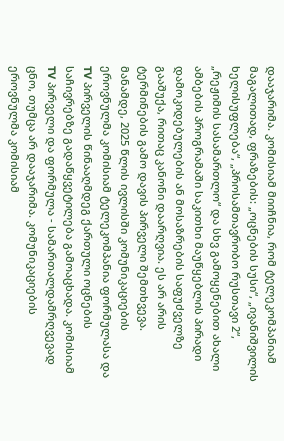დააჯარიმა. კომისიამ მიიჩნია, რომ ტელეკომპანიამ მაგალითად, ფრაზების: „ოცნების სუსი“, „ივანიშვილის ხელისუფლება“, „პროსამთავრობო რუსთავი 2“, „რეჟიმის სასამართლო“ და სხვ გამოყენებით ახალი ამბების პროგრამაში საკითხი მაუწყებლის პირადი დამოკიდებულების ან მოსაზრების საფუძველზე გააშუქა, რითაც კანონი დაარღვია. ეს არ არის ტერმინების გამო დავის პირველი შემთხვევა. მანამდე, 2025 წლის ივლისში კომუნიკაციების ეროვნულმა კომისიამ ტელეკომპანია ფორმულასა და TV პირველის წინააღმდეგ ქართული ოცნების საჩივრებზე გადაწყვეტილება გამოაცხადა. კომისიამ TV პირველი და ფორმულა - სამართალდამრღვევად ცნო, თუმცა არ დააჯარიმა. კომუნიკაციების ეროვნულმა კომისიამ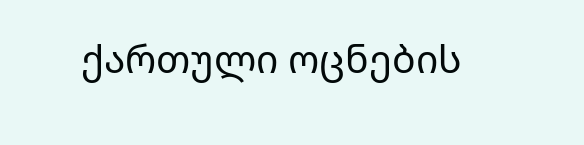ქართული ოცნების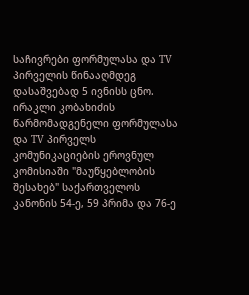საჩივრები ფორმულასა და TV პირველის წინააღმდეგ დასაშვებად 5 ივნისს ცნო. ირაკლი კობახიძის წარმომადგენელი ფორმულასა და TV პირველს კომუნიკაციების ეროვნულ კომისიაში "მაუწყებლობის შესახებ" საქართველოს კანონის 54-ე, 59 პრიმა და 76-ე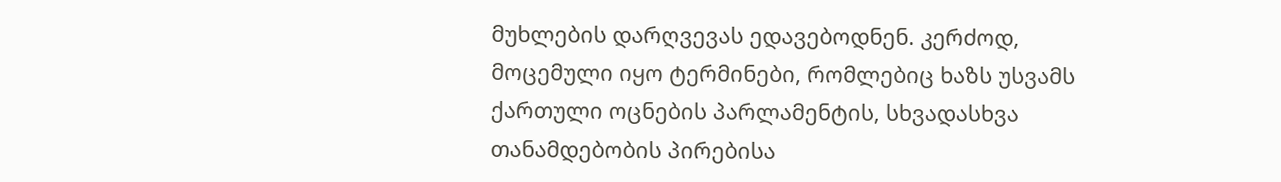მუხლების დარღვევას ედავებოდნენ. კერძოდ, მოცემული იყო ტერმინები, რომლებიც ხაზს უსვამს ქართული ოცნების პარლამენტის, სხვადასხვა თანამდებობის პირებისა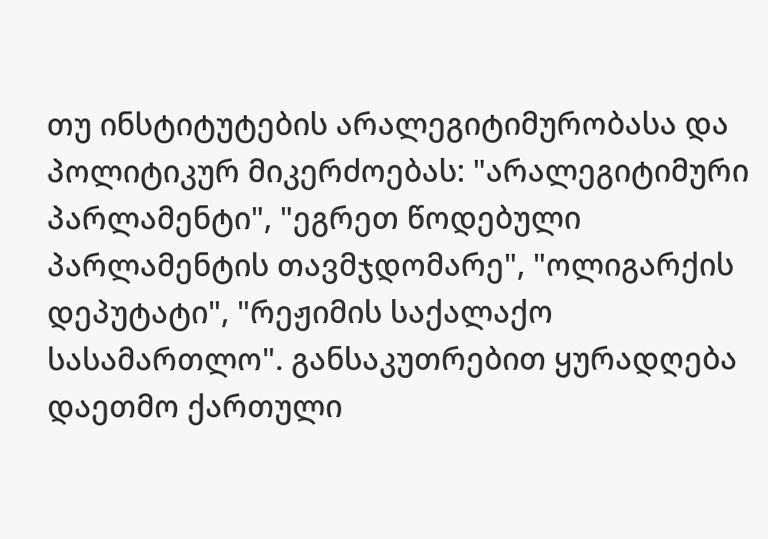თუ ინსტიტუტების არალეგიტიმურობასა და პოლიტიკურ მიკერძოებას: "არალეგიტიმური პარლამენტი", "ეგრეთ წოდებული პარლამენტის თავმჯდომარე", "ოლიგარქის დეპუტატი", "რეჟიმის საქალაქო სასამართლო". განსაკუთრებით ყურადღება დაეთმო ქართული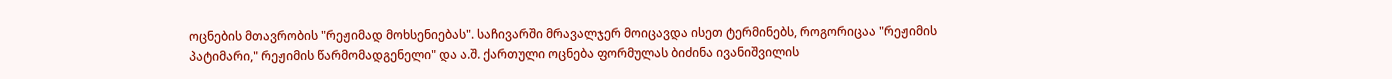ოცნების მთავრობის "რეჟიმად მოხსენიებას". საჩივარში მრავალჯერ მოიცავდა ისეთ ტერმინებს, როგორიცაა "რეჟიმის პატიმარი," რეჟიმის წარმომადგენელი" და ა.შ. ქართული ოცნება ფორმულას ბიძინა ივანიშვილის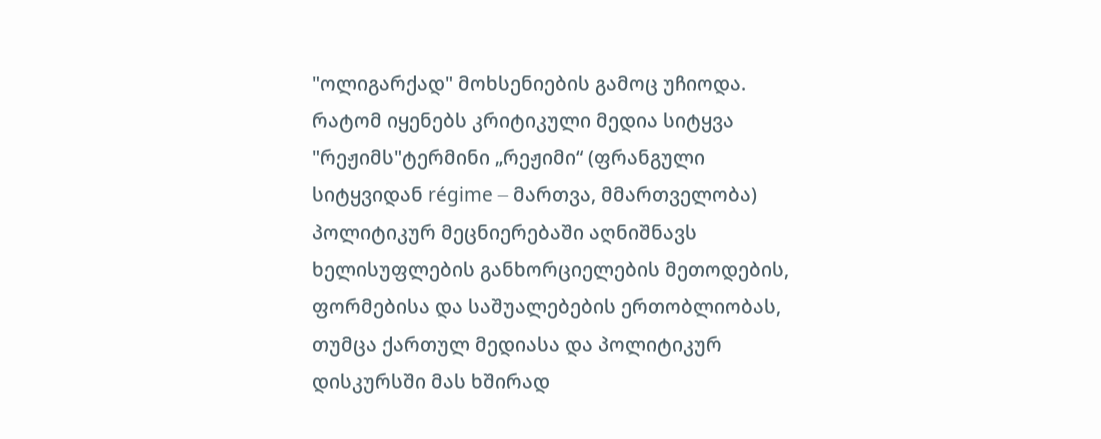"ოლიგარქად" მოხსენიების გამოც უჩიოდა. რატომ იყენებს კრიტიკული მედია სიტყვა "რეჟიმს"ტერმინი „რეჟიმი“ (ფრანგული სიტყვიდან régime — მართვა, მმართველობა) პოლიტიკურ მეცნიერებაში აღნიშნავს ხელისუფლების განხორციელების მეთოდების, ფორმებისა და საშუალებების ერთობლიობას, თუმცა ქართულ მედიასა და პოლიტიკურ დისკურსში მას ხშირად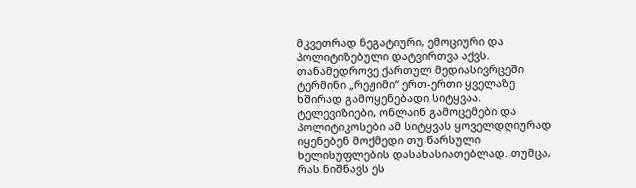მკვეთრად ნეგატიური, ემოციური და პოლიტიზებული დატვირთვა აქვს. თანამედროვე ქართულ მედიასივრცეში ტერმინი „რეჟიმი“ ერთ-ერთი ყველაზე ხშირად გამოყენებადი სიტყვაა. ტელევიზიები, ონლაინ გამოცემები და პოლიტიკოსები ამ სიტყვას ყოველდღიურად იყენებენ მოქმედი თუ წარსული ხელისუფლების დასახასიათებლად. თუმცა, რას ნიშნავს ეს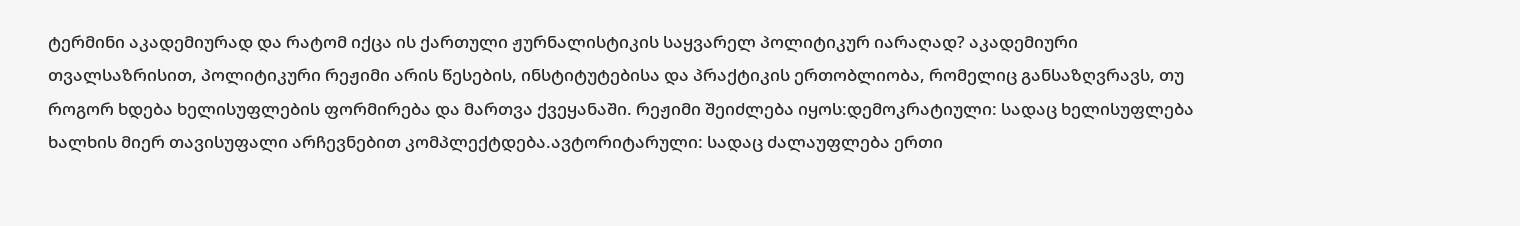ტერმინი აკადემიურად და რატომ იქცა ის ქართული ჟურნალისტიკის საყვარელ პოლიტიკურ იარაღად? აკადემიური თვალსაზრისით, პოლიტიკური რეჟიმი არის წესების, ინსტიტუტებისა და პრაქტიკის ერთობლიობა, რომელიც განსაზღვრავს, თუ როგორ ხდება ხელისუფლების ფორმირება და მართვა ქვეყანაში. რეჟიმი შეიძლება იყოს:დემოკრატიული: სადაც ხელისუფლება ხალხის მიერ თავისუფალი არჩევნებით კომპლექტდება.ავტორიტარული: სადაც ძალაუფლება ერთი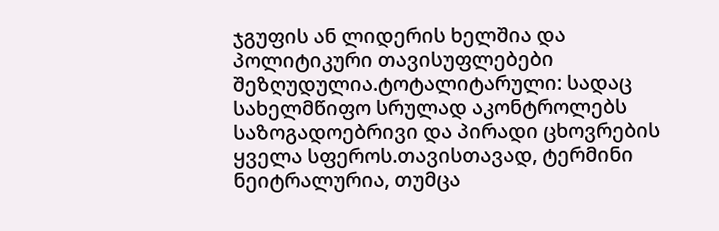ჯგუფის ან ლიდერის ხელშია და პოლიტიკური თავისუფლებები შეზღუდულია.ტოტალიტარული: სადაც სახელმწიფო სრულად აკონტროლებს საზოგადოებრივი და პირადი ცხოვრების ყველა სფეროს.თავისთავად, ტერმინი ნეიტრალურია, თუმცა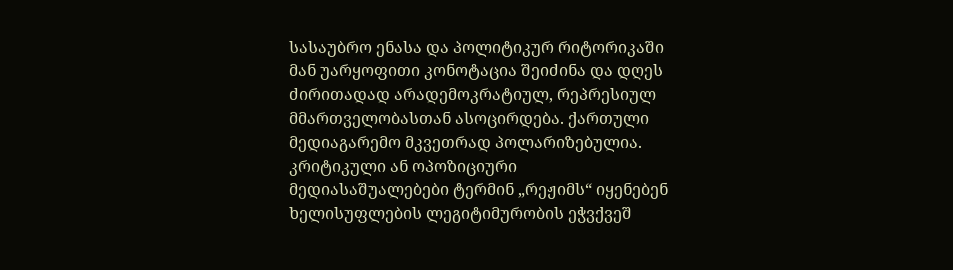სასაუბრო ენასა და პოლიტიკურ რიტორიკაში მან უარყოფითი კონოტაცია შეიძინა და დღეს ძირითადად არადემოკრატიულ, რეპრესიულ მმართველობასთან ასოცირდება. ქართული მედიაგარემო მკვეთრად პოლარიზებულია. კრიტიკული ან ოპოზიციური მედიასაშუალებები ტერმინ „რეჟიმს“ იყენებენ ხელისუფლების ლეგიტიმურობის ეჭვქვეშ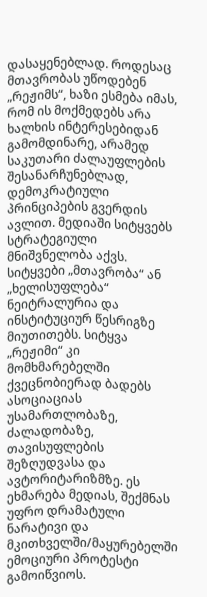დასაყენებლად. როდესაც მთავრობას უწოდებენ „რეჟიმს“, ხაზი ესმება იმას, რომ ის მოქმედებს არა ხალხის ინტერესებიდან გამომდინარე, არამედ საკუთარი ძალაუფლების შესანარჩუნებლად, დემოკრატიული პრინციპების გვერდის ავლით. მედიაში სიტყვებს სტრატეგიული მნიშვნელობა აქვს. სიტყვები „მთავრობა“ ან „ხელისუფლება“ ნეიტრალურია და ინსტიტუციურ წესრიგზე მიუთითებს. სიტყვა „რეჟიმი“ კი მომხმარებელში ქვეცნობიერად ბადებს ასოციაციას უსამართლობაზე, ძალადობაზე, თავისუფლების შეზღუდვასა და ავტორიტარიზმზე. ეს ეხმარება მედიას, შექმნას უფრო დრამატული ნარატივი და მკითხველში/მაყურებელში ემოციური პროტესტი გამოიწვიოს.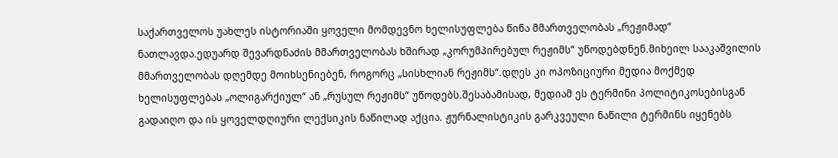საქართველოს უახლეს ისტორიაში ყოველი მომდევნო ხელისუფლება წინა მმართველობას „რეჟიმად“ ნათლავდა.ედუარდ შევარდნაძის მმართველობას ხშირად „კორუმპირებულ რეჟიმს“ უწოდებდნენ.მიხეილ სააკაშვილის მმართველობას დღემდე მოიხსენიებენ, როგორც „სისხლიან რეჟიმს“.დღეს კი ოპოზიციური მედია მოქმედ ხელისუფლებას „ოლიგარქიულ“ ან „რუსულ რეჟიმს“ უწოდებს.შესაბამისად, მედიამ ეს ტერმინი პოლიტიკოსებისგან გადაიღო და ის ყოველდღიური ლექსიკის ნაწილად აქცია. ჟურნალისტიკის გარკვეული ნაწილი ტერმინს იყენებს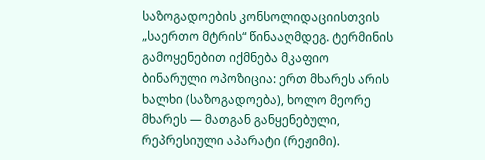საზოგადოების კონსოლიდაციისთვის „საერთო მტრის“ წინააღმდეგ. ტერმინის გამოყენებით იქმნება მკაფიო ბინარული ოპოზიცია: ერთ მხარეს არის ხალხი (საზოგადოება), ხოლო მეორე მხარეს — მათგან განყენებული, რეპრესიული აპარატი (რეჟიმი).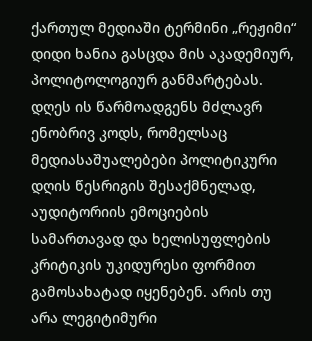ქართულ მედიაში ტერმინი „რეჟიმი“ დიდი ხანია გასცდა მის აკადემიურ, პოლიტოლოგიურ განმარტებას. დღეს ის წარმოადგენს მძლავრ ენობრივ კოდს, რომელსაც მედიასაშუალებები პოლიტიკური დღის წესრიგის შესაქმნელად, აუდიტორიის ემოციების სამართავად და ხელისუფლების კრიტიკის უკიდურესი ფორმით გამოსახატად იყენებენ. არის თუ არა ლეგიტიმური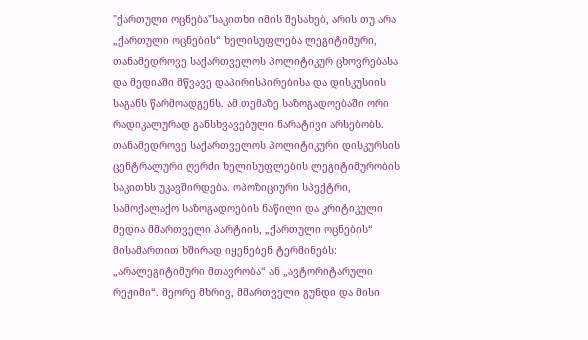"ქართული ოცნება"საკითხი იმის შესახებ, არის თუ არა „ქართული ოცნების“ ხელისუფლება ლეგიტიმური, თანამედროვე საქართველოს პოლიტიკურ ცხოვრებასა და მედიაში მწვავე დაპირისპირებისა და დისკუსიის საგანს წარმოადგენს. ამ თემაზე საზოგადოებაში ორი რადიკალურად განსხვავებული ნარატივი არსებობს. თანამედროვე საქართველოს პოლიტიკური დისკურსის ცენტრალური ღერძი ხელისუფლების ლეგიტიმურობის საკითხს უკავშირდება. ოპოზიციური სპექტრი, სამოქალაქო საზოგადოების ნაწილი და კრიტიკული მედია მმართველი პარტიის, „ქართული ოცნების“ მისამართით ხშირად იყენებენ ტერმინებს: „არალეგიტიმური მთავრობა“ ან „ავტორიტარული რეჟიმი“. მეორე მხრივ, მმართველი გუნდი და მისი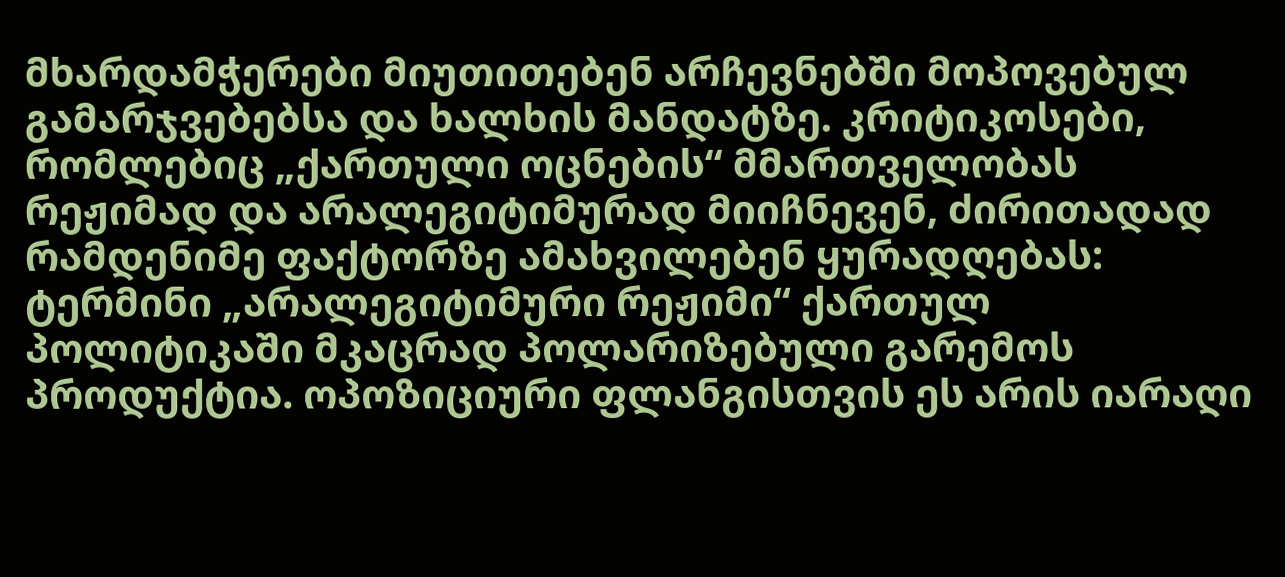მხარდამჭერები მიუთითებენ არჩევნებში მოპოვებულ გამარჯვებებსა და ხალხის მანდატზე. კრიტიკოსები, რომლებიც „ქართული ოცნების“ მმართველობას რეჟიმად და არალეგიტიმურად მიიჩნევენ, ძირითადად რამდენიმე ფაქტორზე ამახვილებენ ყურადღებას: ტერმინი „არალეგიტიმური რეჟიმი“ ქართულ პოლიტიკაში მკაცრად პოლარიზებული გარემოს პროდუქტია. ოპოზიციური ფლანგისთვის ეს არის იარაღი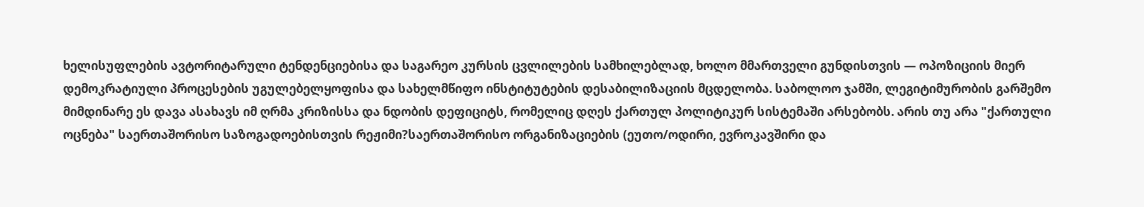ხელისუფლების ავტორიტარული ტენდენციებისა და საგარეო კურსის ცვლილების სამხილებლად, ხოლო მმართველი გუნდისთვის — ოპოზიციის მიერ დემოკრატიული პროცესების უგულებელყოფისა და სახელმწიფო ინსტიტუტების დესაბილიზაციის მცდელობა. საბოლოო ჯამში, ლეგიტიმურობის გარშემო მიმდინარე ეს დავა ასახავს იმ ღრმა კრიზისსა და ნდობის დეფიციტს, რომელიც დღეს ქართულ პოლიტიკურ სისტემაში არსებობს. არის თუ არა "ქართული ოცნება" საერთაშორისო საზოგადოებისთვის რეჟიმი?საერთაშორისო ორგანიზაციების (ეუთო/ოდირი, ევროკავშირი და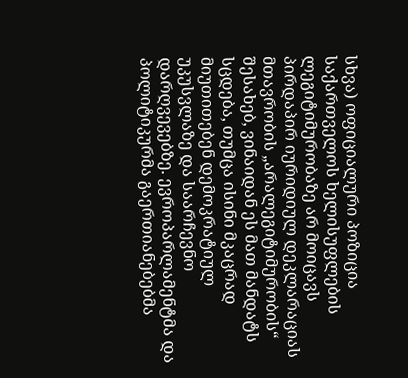სხვა) ოფიციალური პოზიცია საქართველოს ხელისუფლების ლეგიტიმურობაზე არ მოიცავს პირდაპირ იურიდიულ დეკლარაციას მთავრობის „არალეგიტიმურობის“ შესახებ, ვინაიდან ეს მათ მანდატს სცდება, თუმცა ისინი მკაცრად მიუთითებენ დემოკრატიულ უკუსვლაზე და საარჩევნო დარღვევებზე. ევროპარლამენტმა და პოლიტიკურმა გაერთიანებებმა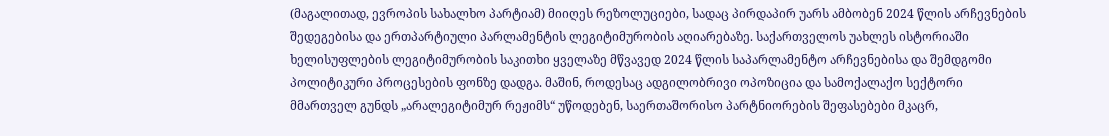(მაგალითად, ევროპის სახალხო პარტიამ) მიიღეს რეზოლუციები, სადაც პირდაპირ უარს ამბობენ 2024 წლის არჩევნების შედეგებისა და ერთპარტიული პარლამენტის ლეგიტიმურობის აღიარებაზე. საქართველოს უახლეს ისტორიაში ხელისუფლების ლეგიტიმურობის საკითხი ყველაზე მწვავედ 2024 წლის საპარლამენტო არჩევნებისა და შემდგომი პოლიტიკური პროცესების ფონზე დადგა. მაშინ, როდესაც ადგილობრივი ოპოზიცია და სამოქალაქო სექტორი მმართველ გუნდს „არალეგიტიმურ რეჟიმს“ უწოდებენ, საერთაშორისო პარტნიორების შეფასებები მკაცრ,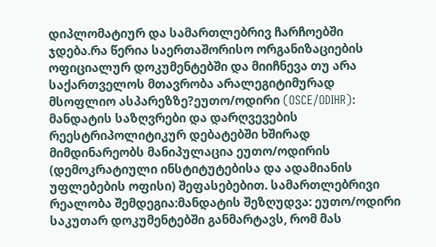დიპლომატიურ და სამართლებრივ ჩარჩოებში ჯდება.რა წერია საერთაშორისო ორგანიზაციების ოფიციალურ დოკუმენტებში და მიიჩნევა თუ არა საქართველოს მთავრობა არალეგიტიმურად მსოფლიო ასპარეზზე?ეუთო/ოდირი (OSCE/ODIHR): მანდატის საზღვრები და დარღვევების რეესტრიპოლიტიკურ დებატებში ხშირად მიმდინარეობს მანიპულაცია ეუთო/ოდირის (დემოკრატიული ინსტიტუტებისა და ადამიანის უფლებების ოფისი) შეფასებებით. სამართლებრივი რეალობა შემდეგია:მანდატის შეზღუდვა: ეუთო/ოდირი საკუთარ დოკუმენტებში განმარტავს, რომ მას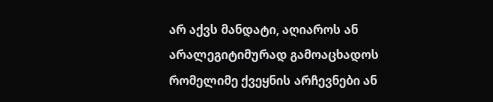არ აქვს მანდატი, აღიაროს ან არალეგიტიმურად გამოაცხადოს რომელიმე ქვეყნის არჩევნები ან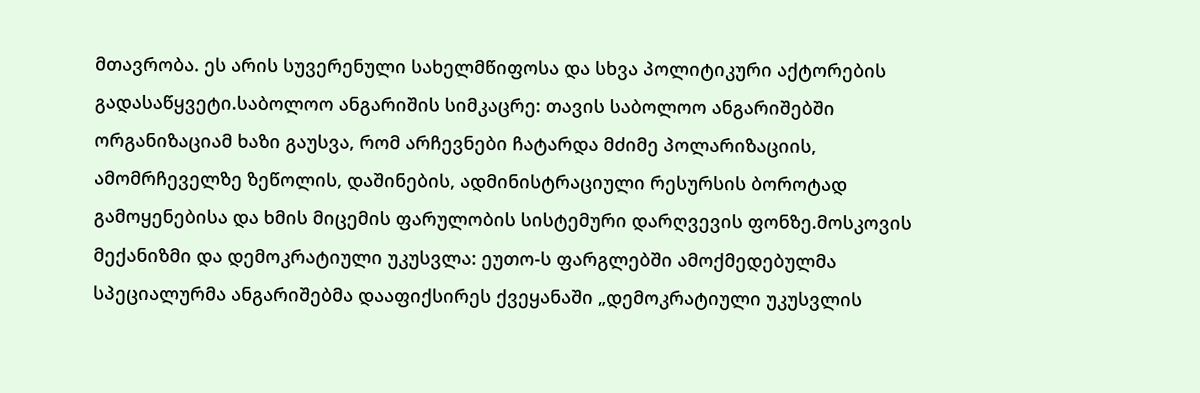მთავრობა. ეს არის სუვერენული სახელმწიფოსა და სხვა პოლიტიკური აქტორების გადასაწყვეტი.საბოლოო ანგარიშის სიმკაცრე: თავის საბოლოო ანგარიშებში ორგანიზაციამ ხაზი გაუსვა, რომ არჩევნები ჩატარდა მძიმე პოლარიზაციის, ამომრჩეველზე ზეწოლის, დაშინების, ადმინისტრაციული რესურსის ბოროტად გამოყენებისა და ხმის მიცემის ფარულობის სისტემური დარღვევის ფონზე.მოსკოვის მექანიზმი და დემოკრატიული უკუსვლა: ეუთო-ს ფარგლებში ამოქმედებულმა სპეციალურმა ანგარიშებმა დააფიქსირეს ქვეყანაში „დემოკრატიული უკუსვლის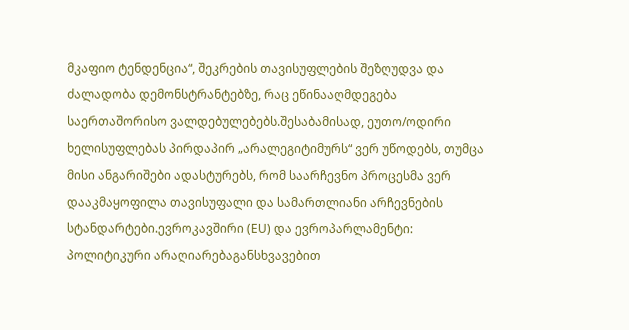მკაფიო ტენდენცია“, შეკრების თავისუფლების შეზღუდვა და ძალადობა დემონსტრანტებზე, რაც ეწინააღმდეგება საერთაშორისო ვალდებულებებს.შესაბამისად, ეუთო/ოდირი ხელისუფლებას პირდაპირ „არალეგიტიმურს“ ვერ უწოდებს, თუმცა მისი ანგარიშები ადასტურებს, რომ საარჩევნო პროცესმა ვერ დააკმაყოფილა თავისუფალი და სამართლიანი არჩევნების სტანდარტები.ევროკავშირი (EU) და ევროპარლამენტი: პოლიტიკური არაღიარებაგანსხვავებით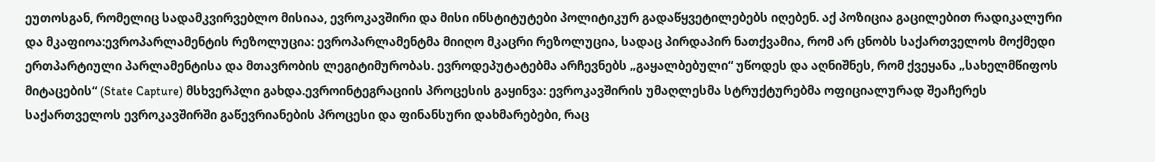ეუთოსგან, რომელიც სადამკვირვებლო მისიაა, ევროკავშირი და მისი ინსტიტუტები პოლიტიკურ გადაწყვეტილებებს იღებენ. აქ პოზიცია გაცილებით რადიკალური და მკაფიოა:ევროპარლამენტის რეზოლუცია: ევროპარლამენტმა მიიღო მკაცრი რეზოლუცია, სადაც პირდაპირ ნათქვამია, რომ არ ცნობს საქართველოს მოქმედი ერთპარტიული პარლამენტისა და მთავრობის ლეგიტიმურობას. ევროდეპუტატებმა არჩევნებს „გაყალბებული“ უწოდეს და აღნიშნეს, რომ ქვეყანა „სახელმწიფოს მიტაცების“ (State Capture) მსხვერპლი გახდა.ევროინტეგრაციის პროცესის გაყინვა: ევროკავშირის უმაღლესმა სტრუქტურებმა ოფიციალურად შეაჩერეს საქართველოს ევროკავშირში გაწევრიანების პროცესი და ფინანსური დახმარებები, რაც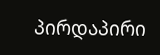პირდაპირი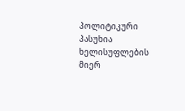პოლიტიკური პასუხია ხელისუფლების მიერ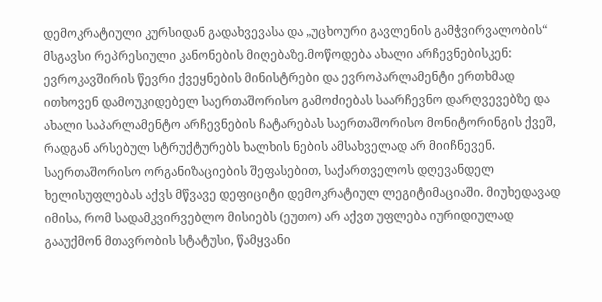დემოკრატიული კურსიდან გადახვევასა და „უცხოური გავლენის გამჭვირვალობის“ მსგავსი რეპრესიული კანონების მიღებაზე.მოწოდება ახალი არჩევნებისკენ: ევროკავშირის წევრი ქვეყნების მინისტრები და ევროპარლამენტი ერთხმად ითხოვენ დამოუკიდებელ საერთაშორისო გამოძიებას საარჩევნო დარღვევებზე და ახალი საპარლამენტო არჩევნების ჩატარებას საერთაშორისო მონიტორინგის ქვეშ, რადგან არსებულ სტრუქტურებს ხალხის ნების ამსახველად არ მიიჩნევენ. საერთაშორისო ორგანიზაციების შეფასებით, საქართველოს დღევანდელ ხელისუფლებას აქვს მწვავე დეფიციტი დემოკრატიულ ლეგიტიმაციაში. მიუხედავად იმისა, რომ სადამკვირვებლო მისიებს (ეუთო) არ აქვთ უფლება იურიდიულად გააუქმონ მთავრობის სტატუსი, წამყვანი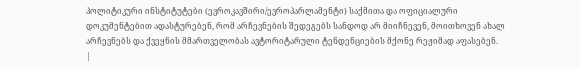პოლიტიკური ინსტიტუტები (ევროკავშირი/ევროპარლამენტი) საქმითა და ოფიციალური დოკუმენტებით ადასტურებენ, რომ არჩევნების შედეგებს სანდოდ არ მიიჩნევენ, მოითხოვენ ახალ არჩევნებს და ქვეყნის მმართველობას ავტორიტარული ტენდენციების მქონე რეჟიმად აფასებენ.
|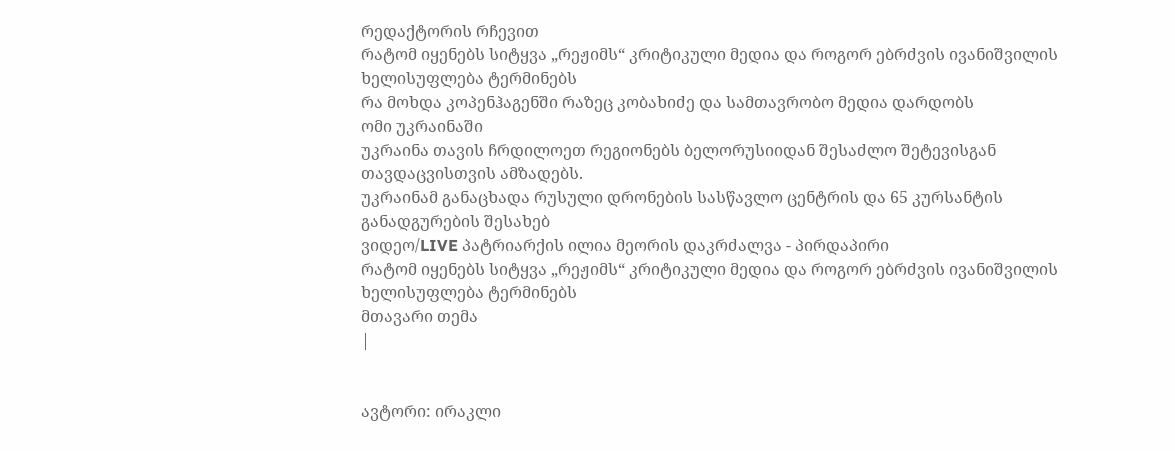რედაქტორის რჩევით
რატომ იყენებს სიტყვა „რეჟიმს“ კრიტიკული მედია და როგორ ებრძვის ივანიშვილის ხელისუფლება ტერმინებს
რა მოხდა კოპენჰაგენში რაზეც კობახიძე და სამთავრობო მედია დარდობს
ომი უკრაინაში
უკრაინა თავის ჩრდილოეთ რეგიონებს ბელორუსიიდან შესაძლო შეტევისგან თავდაცვისთვის ამზადებს.
უკრაინამ განაცხადა რუსული დრონების სასწავლო ცენტრის და 65 კურსანტის განადგურების შესახებ
ვიდეო/LIVE პატრიარქის ილია მეორის დაკრძალვა - პირდაპირი
რატომ იყენებს სიტყვა „რეჟიმს“ კრიტიკული მედია და როგორ ებრძვის ივანიშვილის ხელისუფლება ტერმინებს
მთავარი თემა
|


ავტორი: ირაკლი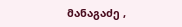მანაგაძე ,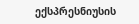ექსპრესნიუსის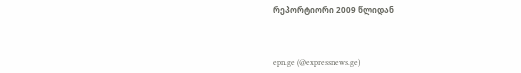რეპორტიორი 2009 წლიდან



epn.ge (@expressnews.ge)